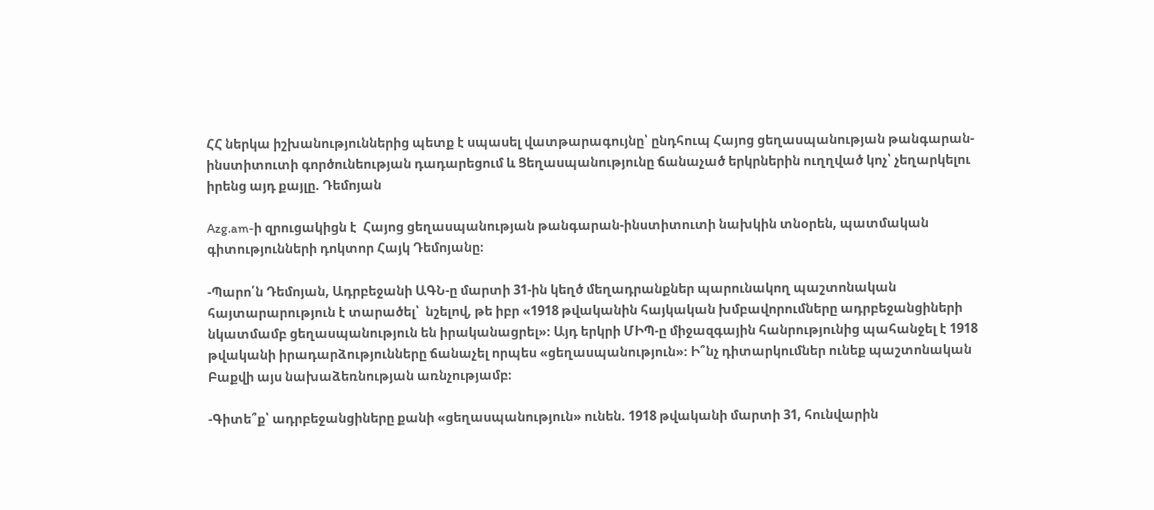ՀՀ ներկա իշխանություններից պետք է սպասել վատթարագույնը՝ ընդհուպ Հայոց ցեղասպանության թանգարան-ինստիտուտի գործունեության դադարեցում և Ցեղասպանությունը ճանաչած երկրներին ուղղված կոչ՝ չեղարկելու իրենց այդ քայլը. Դեմոյան

Azg.am-ի զրուցակիցն է  Հայոց ցեղասպանության թանգարան-ինստիտուտի նախկին տնօրեն, պատմական գիտությունների դոկտոր Հայկ Դեմոյանը։

-Պարո՛ն Դեմոյան, Ադրբեջանի ԱԳՆ-ը մարտի 31-ին կեղծ մեղադրանքներ պարունակող պաշտոնական հայտարարություն է տարածել՝  նշելով, թե իբր «1918 թվականին հայկական խմբավորումները ադրբեջանցիների նկատմամբ ցեղասպանություն են իրականացրել»։ Այդ երկրի ՄԻՊ-ը միջազգային հանրությունից պահանջել է 1918 թվականի իրադարձությունները ճանաչել որպես «ցեղասպանություն»։ Ի՞նչ դիտարկումներ ունեք պաշտոնական Բաքվի այս նախաձեռնության առնչությամբ։

-Գիտե՞ք՝ ադրբեջանցիները քանի «ցեղասպանություն» ունեն. 1918 թվականի մարտի 31, հունվարին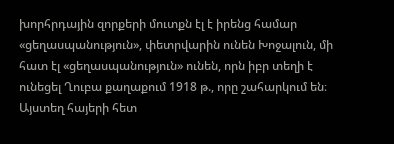խորհրդային զորքերի մուտքն էլ է իրենց համար «ցեղասպանություն», փետրվարին ունեն Խոջալուն, մի հատ էլ «ցեղասպանություն» ունեն, որն իբր տեղի է ունեցել Ղուբա քաղաքում 1918 թ., որը շահարկում են։ Այստեղ հայերի հետ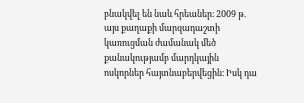բնակվել են նաև հրեաներ։ 2009 թ. այս քաղաքի մարզադաշտի կառուցման ժամանակ մեծ քանակությամբ մարդկային ոսկորներ հայտնաբերվեցին։ Իսկ դա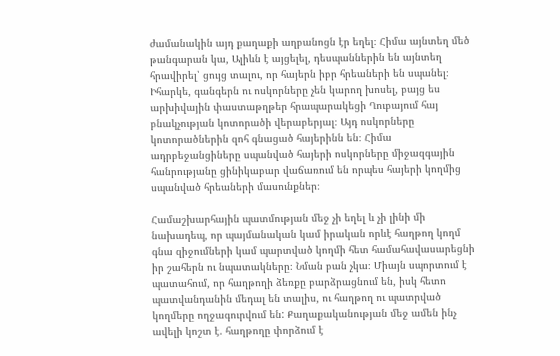ժամանակին այդ քաղաքի աղբանոցն էր եղել։ Հիմա այնտեղ մեծ թանգարան կա, Ալիևն է այցելել, դեսպաններին են այնտեղ հրավիրել՝ ցույց տալու, որ հայերն իբր հրեաների են սպանել։ Իհարկե, գանգերն ու ոսկորները չեն կարող խոսել, բայց ես արխիվային փաստաթղթեր հրապարակեցի Ղուբայում հայ բնակչության կոտորածի վերաբերյալ։ Այդ ոսկորները կոտորածներին զոհ գնացած հայերինն են։ Հիմա ադրբեջանցիները սպանված հայերի ոսկորները միջազգային հանրությանը ցինիկաբար վաճառում են որպես հայերի կողմից սպանված հրեաների մասունքներ։

Համաշխարհային պատմության մեջ չի եղել և չի լինի մի նախադեպ, որ պայմանական կամ իրական որևէ հաղթող կողմ գնա զիջումների կամ պարտված կողմի հետ համահավասարեցնի իր շահերն ու նպատակները։ Նման բան չկա։ Միայն սպորտում է պատահում, որ հաղթողի ձեռքը բարձրացնում են, իսկ հետո պատվանդանին մեդալ են տալիս, ու հաղթող ու պատրված կողմերը ողջագուրվում են: Քաղաքականության մեջ ամեն ինչ ավելի կոշտ է. հաղթողը փորձում է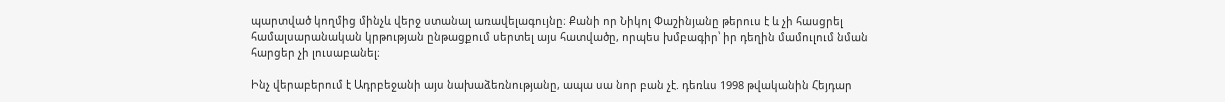պարտված կողմից մինչև վերջ ստանալ առավելագույնը։ Քանի որ Նիկոլ Փաշինյանը թերուս է և չի հասցրել համալսարանական կրթության ընթացքում սերտել այս հատվածը, որպես խմբագիր՝ իր դեղին մամուլում նման հարցեր չի լուսաբանել։

Ինչ վերաբերում է Ադրբեջանի այս նախաձեռնությանը, ապա սա նոր բան չէ. դեռևս 1998 թվականին Հեյդար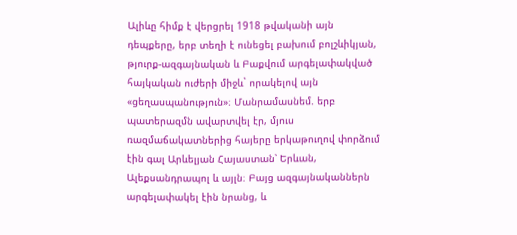Ալիևը հիմք է վերցրել 1918 թվականի այն դեպքերը, երբ տեղի է ունեցել բախում բոլշևիկյան, թյուրք-ազգայնական և Բաքվում արգելափակված հայկական ուժերի միջև` որակելով այն «ցեղասպանություն»։ Մանրամասնեմ. երբ պատերազմն ավարտվել էր, մյուս ռազմաճակատներից հայերը երկաթուղով փորձում էին գալ Արևելյան Հայաստան՝ Երևան, Ալեքսանդրապոլ և այլն։ Բայց ազգայնականներն արգելափակել էին նրանց, և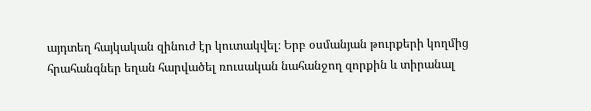այդտեղ հայկական զինուժ էր կուտակվել։ Երբ օսմանյան թուրքերի կողմից հրահանգներ եղան հարվածել ռուսական նահանջող զորքին և տիրանալ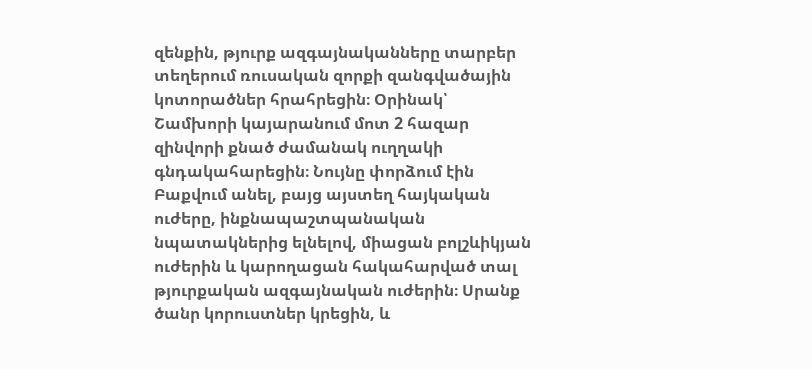զենքին, թյուրք ազգայնականները տարբեր տեղերում ռուսական զորքի զանգվածային կոտորածներ հրահրեցին։ Օրինակ՝ Շամխորի կայարանում մոտ 2 հազար զինվորի քնած ժամանակ ուղղակի գնդակահարեցին։ Նույնը փորձում էին Բաքվում անել, բայց այստեղ հայկական ուժերը, ինքնապաշտպանական նպատակներից ելնելով, միացան բոլշևիկյան ուժերին և կարողացան հակահարված տալ թյուրքական ազգայնական ուժերին։ Սրանք ծանր կորուստներ կրեցին, և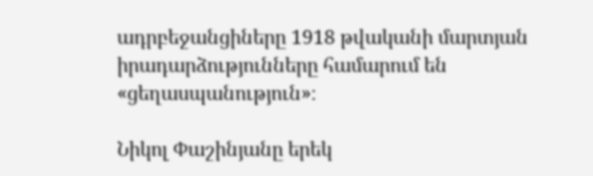ադրբեջանցիները 1918 թվականի մարտյան իրադարձությունները համարում են «ցեղասպանություն»։

Նիկոլ Փաշինյանը երեկ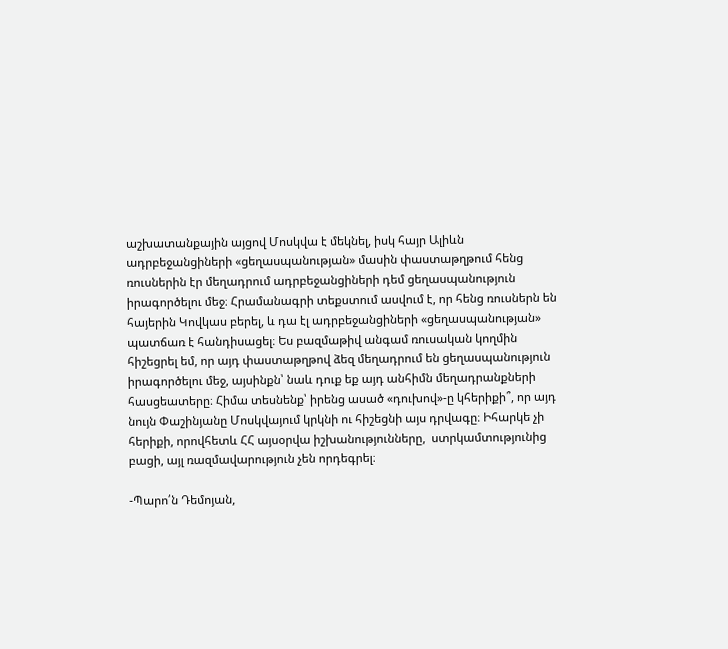աշխատանքային այցով Մոսկվա է մեկնել, իսկ հայր Ալիևն ադրբեջանցիների «ցեղասպանության» մասին փաստաթղթում հենց ռուսներին էր մեղադրում ադրբեջանցիների դեմ ցեղասպանություն իրագործելու մեջ։ Հրամանագրի տեքստում ասվում է, որ հենց ռուսներն են հայերին Կովկաս բերել, և դա էլ ադրբեջանցիների «ցեղասպանության» պատճառ է հանդիսացել։ Ես բազմաթիվ անգամ ռուսական կողմին հիշեցրել եմ, որ այդ փաստաթղթով ձեզ մեղադրում են ցեղասպանություն իրագործելու մեջ, այսինքն՝ նաև դուք եք այդ անհիմն մեղադրանքների հասցեատերը։ Հիմա տեսնենք՝ իրենց ասած «դուխով»-ը կհերիքի՞, որ այդ նույն Փաշինյանը Մոսկվայում կրկնի ու հիշեցնի այս դրվագը։ Իհարկե չի հերիքի, որովհետև ՀՀ այսօրվա իշխանությունները,  ստրկամտությունից բացի, այլ ռազմավարություն չեն որդեգրել։

-Պարո՛ն Դեմոյան,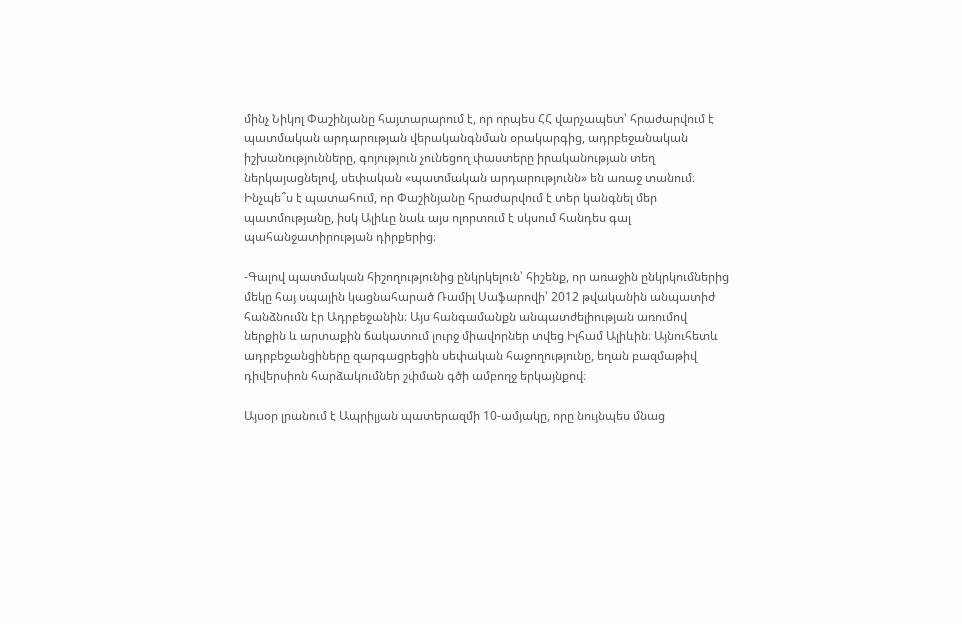մինչ Նիկոլ Փաշինյանը հայտարարում է, որ որպես ՀՀ վարչապետ՝ հրաժարվում է պատմական արդարության վերականգնման օրակարգից, ադրբեջանական իշխանությունները, գոյություն չունեցող փաստերը իրականության տեղ ներկայացնելով, սեփական «պատմական արդարությունն» են առաջ տանում։ Ինչպե՞ս է պատահում, որ Փաշինյանը հրաժարվում է տեր կանգնել մեր պատմությանը, իսկ Ալիևը նաև այս ոլորտում է սկսում հանդես գալ պահանջատիրության դիրքերից։

-Գալով պատմական հիշողությունից ընկրկելուն՝ հիշենք, որ առաջին ընկրկումներից մեկը հայ սպային կացնահարած Ռամիլ Սաֆարովի՝ 2012 թվականին անպատիժ հանձնումն էր Ադրբեջանին։ Այս հանգամանքն անպատժելիության առումով ներքին և արտաքին ճակատում լուրջ միավորներ տվեց Իլհամ Ալիևին։ Այնուհետև ադրբեջանցիները զարգացրեցին սեփական հաջողությունը, եղան բազմաթիվ դիվերսիոն հարձակումներ շփման գծի ամբողջ երկայնքով։

Այսօր լրանում է Ապրիլյան պատերազմի 10-ամյակը, որը նույնպես մնաց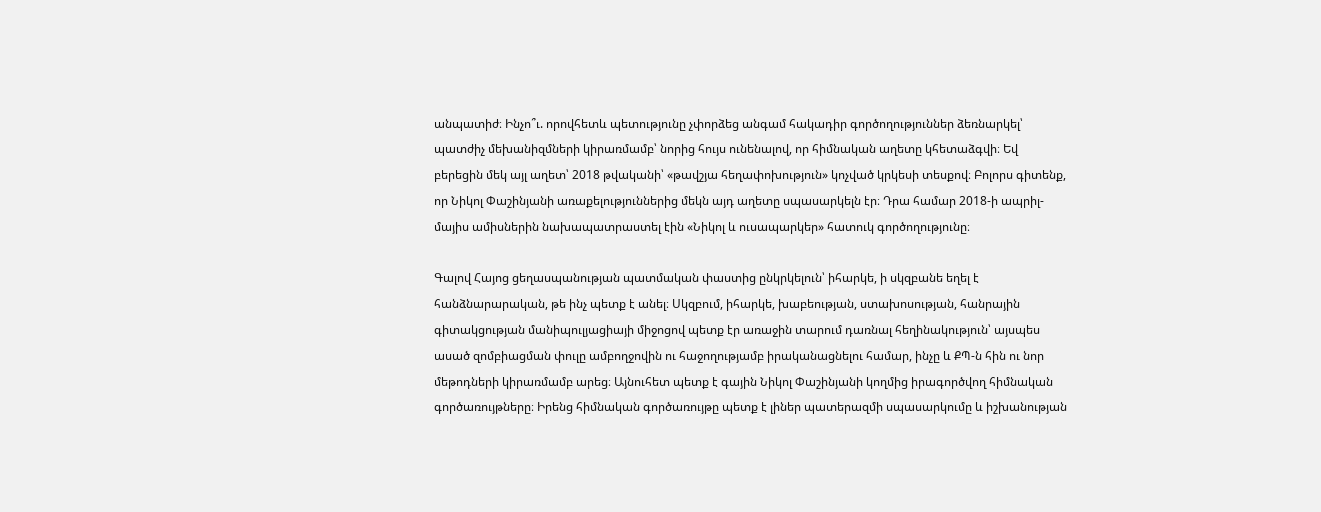անպատիժ։ Ինչո՞ւ. որովհետև պետությունը չփորձեց անգամ հակադիր գործողություններ ձեռնարկել՝ պատժիչ մեխանիզմների կիրառմամբ՝ նորից հույս ունենալով, որ հիմնական աղետը կհետաձգվի։ Եվ բերեցին մեկ այլ աղետ՝ 2018 թվականի՝ «թավշյա հեղափոխություն» կոչված կրկեսի տեսքով։ Բոլորս գիտենք, որ Նիկոլ Փաշինյանի առաքելություններից մեկն այդ աղետը սպասարկելն էր։ Դրա համար 2018-ի ապրիլ-մայիս ամիսներին նախապատրաստել էին «Նիկոլ և ուսապարկեր» հատուկ գործողությունը։

Գալով Հայոց ցեղասպանության պատմական փաստից ընկրկելուն՝ իհարկե, ի սկզբանե եղել է հանձնարարական, թե ինչ պետք է անել։ Սկզբում, իհարկե, խաբեության, ստախոսության, հանրային գիտակցության մանիպուլյացիայի միջոցով պետք էր առաջին տարում դառնալ հեղինակություն՝ այսպես ասած զոմբիացման փուլը ամբողջովին ու հաջողությամբ իրականացնելու համար, ինչը և ՔՊ-ն հին ու նոր մեթոդների կիրառմամբ արեց։ Այնուհետ պետք է գային Նիկոլ Փաշինյանի կողմից իրագործվող հիմնական գործառույթները։ Իրենց հիմնական գործառույթը պետք է լիներ պատերազմի սպասարկումը և իշխանության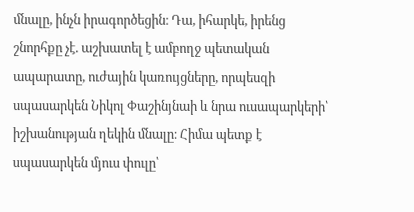մնալը, ինչն իրագործեցին։ Դա, իհարկե, իրենց շնորհքը չէ. աշխատել է ամբողջ պետական ապարատը, ուժային կառույցները, որպեսզի սպասարկեն Նիկոլ Փաշինյնաի և նրա ուսապարկերի՝ իշխանության ղեկին մնալը։ Հիմա պետք է սպասարկեն մյուս փուլը՝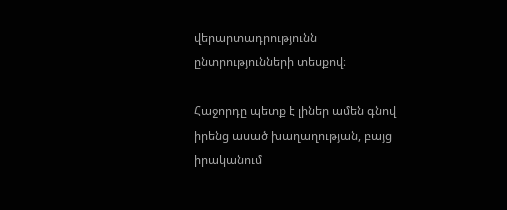վերարտադրությունն ընտրությունների տեսքով։

Հաջորդը պետք է լիներ ամեն գնով իրենց ասած խաղաղության, բայց իրականում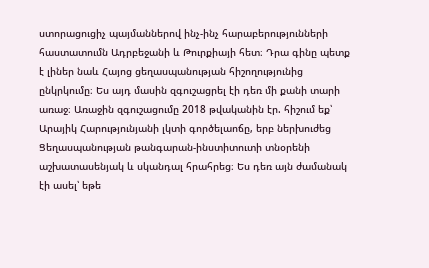ստորացուցիչ պայմաններով ինչ-ինչ հարաբերությունների հաստատումն Ադրբեջանի և Թուրքիայի հետ։ Դրա գինը պետք է լիներ նաև Հայոց ցեղասպանության հիշողությունից ընկրկումը։ Ես այդ մասին զգուշացրել էի դեռ մի քանի տարի առաջ։ Առաջին զգուշացումը 2018 թվականին էր. հիշում եք՝ Արայիկ Հարությունյանի լկտի գործելաոճը, երբ ներխուժեց Ցեղասպանության թանգարան-ինստիտուտի տնօրենի աշխատասենյակ և սկանդալ հրահրեց։ Ես դեռ այն ժամանակ էի ասել՝ եթե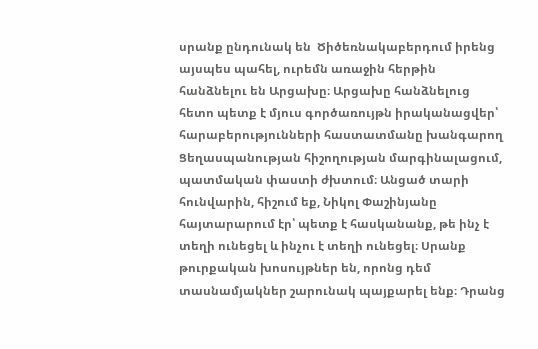սրանք ընդունակ են  Ծիծեռնակաբերդում իրենց այսպես պահել, ուրեմն առաջին հերթին հանձնելու են Արցախը։ Արցախը հանձնելուց հետո պետք է մյուս գործառույթն իրականացվեր՝ հարաբերությունների հաստատմանը խանգարող Ցեղասպանության հիշողության մարգինալացում, պատմական փաստի ժխտում։ Անցած տարի հունվարին, հիշում եք, Նիկոլ Փաշինյանը հայտարարում էր՝ պետք է հասկանանք, թե ինչ է տեղի ունեցել և ինչու է տեղի ունեցել։ Սրանք թուրքական խոսույթներ են, որոնց դեմ տասնամյակներ շարունակ պայքարել ենք։ Դրանց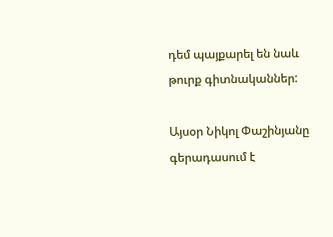դեմ պայքարել են նաև թուրք գիտնականներ:

Այսօր Նիկոլ Փաշինյանը գերադասում է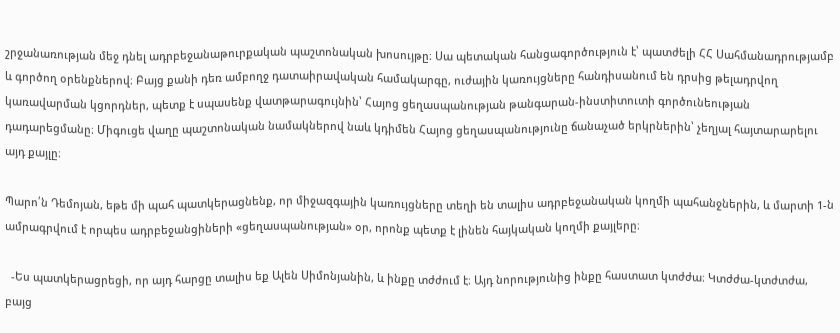շրջանառության մեջ դնել ադրբեջանաթուրքական պաշտոնական խոսույթը։ Սա պետական հանցագործություն է՝ պատժելի ՀՀ Սահմանադրությամբ և գործող օրենքներով։ Բայց քանի դեռ ամբողջ դատաիրավական համակարգը, ուժային կառույցները հանդիսանում են դրսից թելադրվող կառավարման կցորդներ, պետք է սպասենք վատթարագույնին՝ Հայոց ցեղասպանության թանգարան-ինստիտուտի գործունեության դադարեցմանը։ Միգուցե վաղը պաշտոնական նամակներով նաև կդիմեն Հայոց ցեղասպանությունը ճանաչած երկրներին՝ չեղյալ հայտարարելու այդ քայլը։

Պարո՛ն Դեմոյան, եթե մի պահ պատկերացնենք, որ միջազգային կառույցները տեղի են տալիս ադրբեջանական կողմի պահանջներին, և մարտի 1-ն ամրագրվում է որպես ադրբեջանցիների «ցեղասպանության» օր, որոնք պետք է լինեն հայկական կողմի քայլերը։

  -Ես պատկերացրեցի, որ այդ հարցը տալիս եք Ալեն Սիմոնյանին, և ինքը տժժում է։ Այդ նորությունից ինքը հաստատ կտժժա։ Կտժժա-կտժտժա, բայց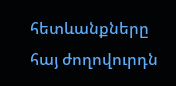հետևանքները հայ ժողովուրդն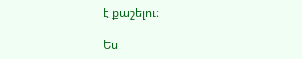է քաշելու։

Ես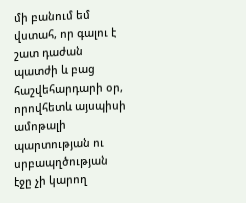մի բանում եմ վստահ, որ գալու է շատ դաժան պատժի և բաց հաշվեհարդարի օր, որովհետև այսպիսի ամոթալի պարտության ու սրբապղծության էջը չի կարող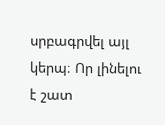սրբագրվել այլ կերպ։ Որ լինելու է շատ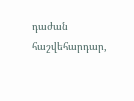դաժան հաշվեհարդար,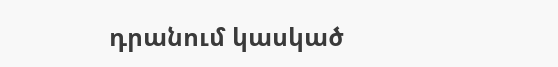դրանում կասկած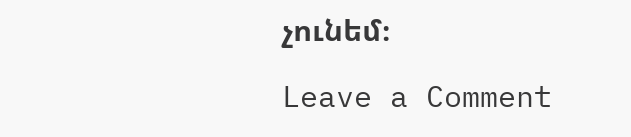չունեմ։

Leave a Comment